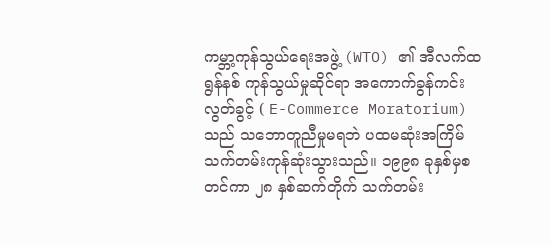ကမ္ဘာ့ကုန်သွယ်ရေးအဖွဲ့ (WTO) ၏ အီလက်ထရွန်နစ် ကုန်သွယ်မှုဆိုင်ရာ အကောက်ခွန်ကင်းလွတ်ခွင့် ( E-Commerce Moratorium) သည် သဘောတူညီမှုမရဘဲ ပထမဆုံးအကြိမ် သက်တမ်းကုန်ဆုံးသွားသည်။ ၁၉၉၈ ခုနှစ်မှစတင်ကာ ၂၈ နှစ်ဆက်တိုက် သက်တမ်း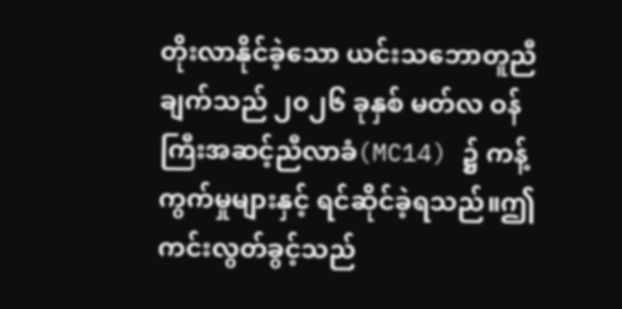တိုးလာနိုင်ခဲ့သော ယင်းသဘောတူညီချက်သည် ၂၀၂၆ ခုနှစ် မတ်လ ဝန်ကြီးအဆင့်ညီလာခံ(MC14) ၌ ကန့်ကွက်မှုများနှင့် ရင်ဆိုင်ခဲ့ရသည်။ဤကင်းလွတ်ခွင့်သည်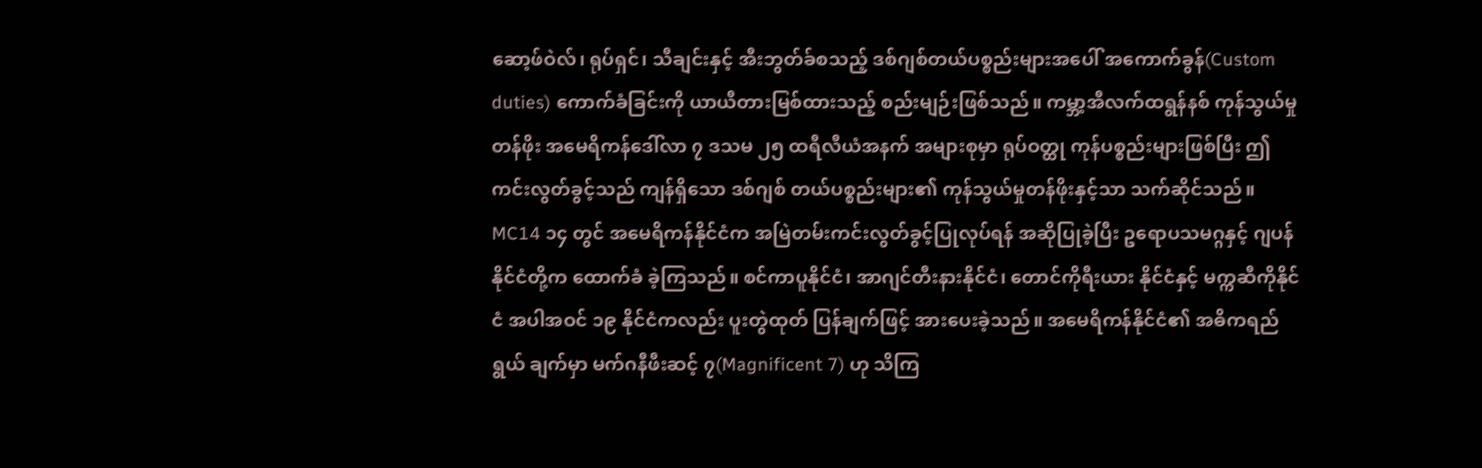ဆော့ဖ်ဝဲလ်၊ ရုပ်ရှင်၊ သီချင်းနှင့် အီးဘွတ်ခ်စသည့် ဒစ်ဂျစ်တယ်ပစ္စည်းများအပေါ် အကောက်ခွန်(Custom duties) ကောက်ခံခြင်းကို ယာယီတားမြစ်ထားသည့် စည်းမျဉ်းဖြစ်သည်။ ကမ္ဘာ့အီလက်ထရွန်နစ် ကုန်သွယ်မှုတန်ဖိုး အမေရိကန်ဒေါ်လာ ၇ ဒသမ ၂၅ ထရီလီယံအနက် အများစုမှာ ရုပ်ဝတ္ထု ကုန်ပစ္စည်းများဖြစ်ပြီး ဤကင်းလွတ်ခွင့်သည် ကျန်ရှိသော ဒစ်ဂျစ် တယ်ပစ္စည်းများ၏ ကုန်သွယ်မှုတန်ဖိုးနှင့်သာ သက်ဆိုင်သည်။
MC14 ၁၄ တွင် အမေရိကန်နိုင်ငံက အမြဲတမ်းကင်းလွတ်ခွင့်ပြုလုပ်ရန် အဆိုပြုခဲ့ပြီး ဥရောပသမဂ္ဂနှင့် ဂျပန်နိုင်ငံတို့က ထောက်ခံ ခဲ့ကြသည်။ စင်ကာပူနိုင်ငံ၊ အာဂျင်တီးနားနိုင်ငံ၊ တောင်ကိုရီးယား နိုင်ငံနှင့် မက္ကဆီကိုနိုင်ငံ အပါအဝင် ၁၉ နိုင်ငံကလည်း ပူးတွဲထုတ် ပြန်ချက်ဖြင့် အားပေးခဲ့သည်။ အမေရိကန်နိုင်ငံ၏ အဓိကရည်ရွယ် ချက်မှာ မက်ဂနီဖီးဆင့် ၇(Magnificent 7) ဟု သိကြ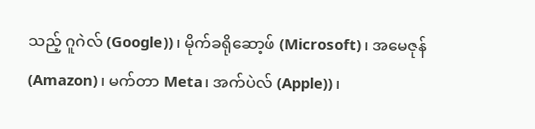သည့် ဂူဂဲလ် (Google))၊ မိုက်ခရိုဆော့ဖ် (Microsoft)၊ အမေဇုန် (Amazon)၊ မက်တာ Meta၊ အက်ပဲလ် (Apple))၊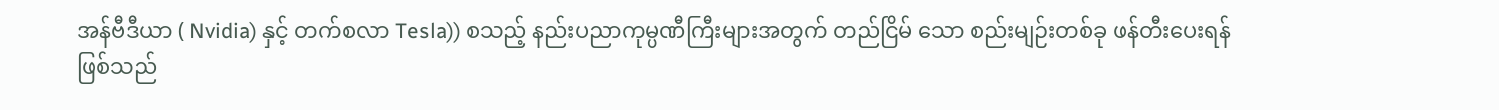အန်ဗီဒီယာ ( Nvidia) နှင့် တက်စလာ Tesla)) စသည့် နည်းပညာကုမ္ပဏီကြီးများအတွက် တည်ငြိမ် သော စည်းမျဉ်းတစ်ခု ဖန်တီးပေးရန်ဖြစ်သည်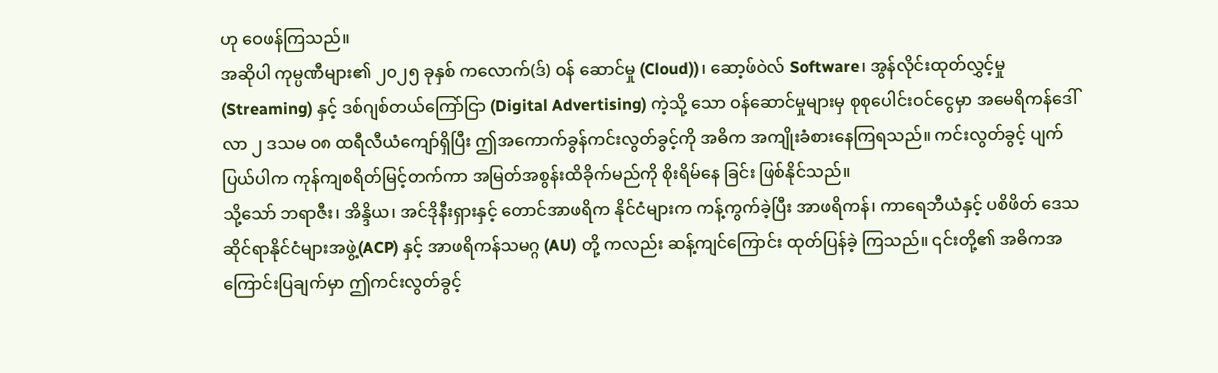ဟု ဝေဖန်ကြသည်။
အဆိုပါ ကုမ္ပဏီများ၏ ၂၀၂၅ ခုနှစ် ကလောက်(ဒ်) ဝန် ဆောင်မှု (Cloud))၊ ဆော့ဖ်ဝဲလ် Software၊ အွန်လိုင်းထုတ်လွှင့်မှု (Streaming) နှင့် ဒစ်ဂျစ်တယ်ကြော်ငြာ (Digital Advertising) ကဲ့သို့ သော ဝန်ဆောင်မှုများမှ စုစုပေါင်းဝင်ငွေမှာ အမေရိကန်ဒေါ်လာ ၂ ဒသမ ဝ၈ ထရီလီယံကျော်ရှိပြီး ဤအကောက်ခွန်ကင်းလွတ်ခွင့်ကို အဓိက အကျိုးခံစားနေကြရသည်။ ကင်းလွတ်ခွင့် ပျက်ပြယ်ပါက ကုန်ကျစရိတ်မြင့်တက်ကာ အမြတ်အစွန်းထိခိုက်မည်ကို စိုးရိမ်နေ ခြင်း ဖြစ်နိုင်သည်။
သို့သော် ဘရာဇီး၊ အိန္ဒိယ၊ အင်ဒိုနီးရှားနှင့် တောင်အာဖရိက နိုင်ငံများက ကန့်ကွက်ခဲ့ပြီး အာဖရိကန်၊ ကာရေဘီယံနှင့် ပစိဖိတ် ဒေသဆိုင်ရာနိုင်ငံများအဖွဲ့(ACP) နှင့် အာဖရိကန်သမဂ္ဂ (AU) တို့ ကလည်း ဆန့်ကျင်ကြောင်း ထုတ်ပြန်ခဲ့ ကြသည်။ ၎င်းတို့၏ အဓိကအကြောင်းပြချက်မှာ ဤကင်းလွတ်ခွင့်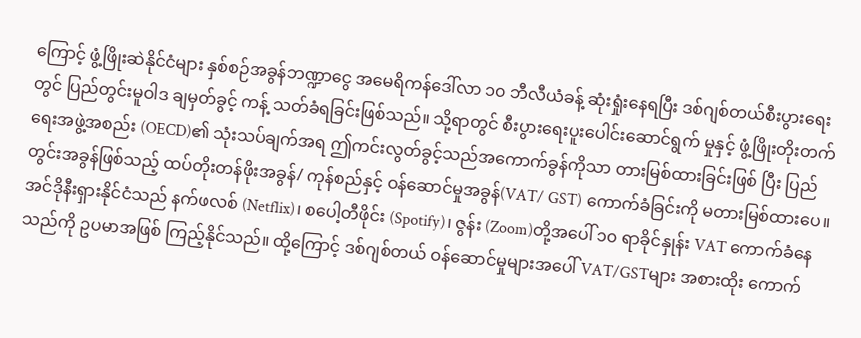ကြောင့် ဖွံ့ဖြိုးဆဲနိုင်ငံများ နှစ်စဉ်အခွန်ဘဏ္ဍာငွေ အမေရိကန်ဒေါ်လာ ၁၀ ဘီလီယံခန့် ဆုံးရှုံးနေရပြီး ဒစ်ဂျစ်တယ်စီးပွားရေးတွင် ပြည်တွင်းမူဝါဒ ချမှတ်ခွင့် ကန့် သတ်ခံရခြင်းဖြစ်သည်။ သို့ရာတွင် စီးပွားရေးပူးပေါင်းဆောင်ရွက် မှုနှင့် ဖွံ့ဖြိုးတိုးတက်ရေးအဖွဲ့အစည်း (OECD)၏ သုံးသပ်ချက်အရ ဤကင်းလွတ်ခွင့်သည်အကောက်ခွန်ကိုသာ တားမြစ်ထားခြင်းဖြစ် ပြီး ပြည်တွင်းအခွန်ဖြစ်သည့် ထပ်တိုးတန်ဖိုးအခွန်/ ကုန်စည်နှင့် ဝန်ဆောင်မှုအခွန်(VAT/ GST) ကောက်ခံခြင်းကို မတားမြစ်ထားပေ။ အင်ဒိုနီးရှားနိုင်ငံသည် နက်ဖလစ် (Netflix)၊ စပေါ့တီဖိုင်း (Spotify)၊ ဇွန်း (Zoom)တို့အပေါ် ၁၀ ရာခိုင်နှုန်း VAT ကောက်ခံနေ သည်ကို ဥပမာအဖြစ် ကြည့်နိုင်သည်။ ထို့ကြောင့် ဒစ်ဂျစ်တယ် ဝန်ဆောင်မှုများအပေါ် VAT/GSTများ အစားထိုး ကောက်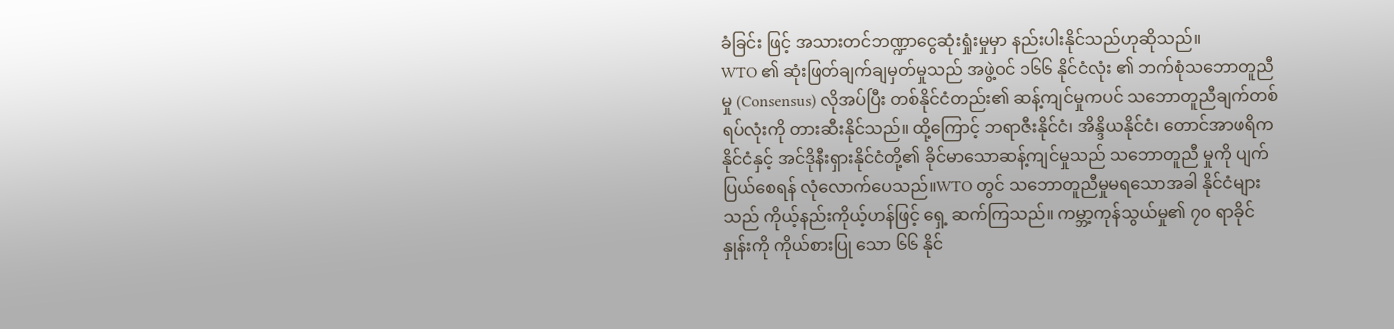ခံခြင်း ဖြင့် အသားတင်ဘဏ္ဍာငွေဆုံးရှုံးမှုမှာ နည်းပါးနိုင်သည်ဟုဆိုသည်။
WTO ၏ ဆုံးဖြတ်ချက်ချမှတ်မှုသည် အဖွဲ့ဝင် ၁၆၆ နိုင်ငံလုံး ၏ ဘက်စုံသဘောတူညီမှု (Consensus) လိုအပ်ပြီး တစ်နိုင်ငံတည်း၏ ဆန့်ကျင်မှုကပင် သဘောတူညီချက်တစ်ရပ်လုံးကို တားဆီးနိုင်သည်။ ထို့ကြောင့် ဘရာဇီးနိုင်ငံ၊ အိန္ဒိယနိုင်ငံ၊ တောင်အာဖရိကနိုင်ငံနှင့် အင်ဒိုနီးရှားနိုင်ငံတို့၏ ခိုင်မာသောဆန့်ကျင်မှုသည် သဘောတူညီ မှုကို ပျက်ပြယ်စေရန် လုံလောက်ပေသည်။WTO တွင် သဘောတူညီမှုမရသောအခါ နိုင်ငံများသည် ကိုယ့်နည်းကိုယ့်ဟန်ဖြင့် ရှေ့ ဆက်ကြသည်။ ကမ္ဘာ့ကုန်သွယ်မှု၏ ၇၀ ရာခိုင်နှုန်းကို ကိုယ်စားပြု သော ၆၆ နိုင်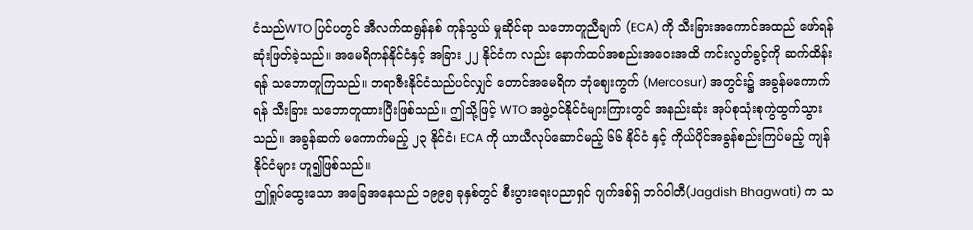ငံသည်WTO ပြင်ပတွင် အီလက်ထရွန်နစ် ကုန်သွယ် မှုဆိုင်ရာ သဘောတူညီချက် (ECA) ကို သီးခြားအကောင်အထည် ဖော်ရန် ဆုံးဖြတ်ခဲ့သည်။ အမေရိကန်နိုင်ငံနှင့် အခြား ၂၂ နိုင်ငံက လည်း နောက်ထပ်အစည်းအဝေးအထိ ကင်းလွတ်ခွင့်ကို ဆက်ထိန်း ရန် သဘောတူကြသည်။ ဘရာဇီးနိုင်ငံသည်ပင်လျှင် တောင်အမေရိက ဘုံဈေးကွက် (Mercosur) အတွင်း၌ အခွန်မကောက်ရန် သီးခြား သဘောတူထားပြီးဖြစ်သည်။ ဤသို့ဖြင့် WTO အဖွဲ့ဝင်နိုင်ငံများကြားတွင် အနည်းဆုံး အုပ်စုသုံးစုကွဲထွက်သွားသည်။ အခွန်ဆက် မကောက်မည့် ၂၃ နိုင်ငံ၊ ECA ကို ယာယီလုပ်ဆောင်မည့် ၆၆ နိုင်ငံ နှင့် ကိုယ်ပိုင်အခွန်စည်းကြပ်မည့် ကျန်နိုင်ငံများ ဟူ၍ဖြစ်သည်။
ဤရှုပ်ထွေးသော အခြေအနေသည် ၁၉၉၅ ခုနှစ်တွင် စီးပွားရေးပညာရှင် ဂျက်ဒစ်ရှ် ဘဂ်ဝါတီ(Jagdish Bhagwati) က သ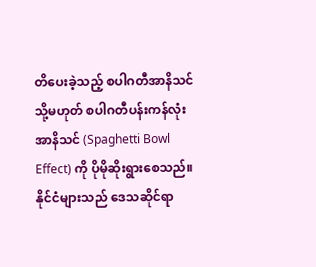တိပေးခဲ့သည့် စပါဂတီအာနိသင် သို့မဟုတ် စပါဂတီပန်းကန်လုံးအာနိသင် (Spaghetti Bowl Effect) ကို ပိုမိုဆိုးရွားစေသည်။ နိုင်ငံများသည် ဒေသဆိုင်ရာ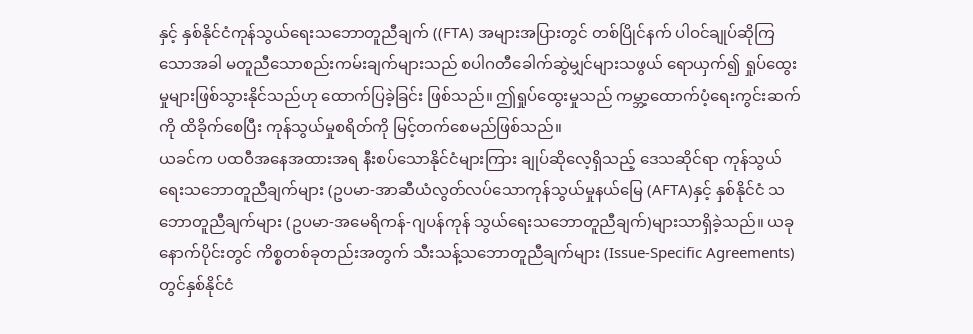နှင့် နှစ်နိုင်ငံကုန်သွယ်ရေးသဘောတူညီချက် ((FTA) အများအပြားတွင် တစ်ပြိုင်နက် ပါဝင်ချုပ်ဆိုကြသောအခါ မတူညီသောစည်းကမ်းချက်များသည် စပါဂတီခေါက်ဆွဲမျှင်များသဖွယ် ရောယှက်၍ ရှုပ်ထွေးမှုများဖြစ်သွားနိုင်သည်ဟု ထောက်ပြခဲ့ခြင်း ဖြစ်သည်။ ဤရှုပ်ထွေးမှုသည် ကမ္ဘာ့ထောက်ပံ့ရေးကွင်းဆက်ကို ထိခိုက်စေပြီး ကုန်သွယ်မှုစရိတ်ကို မြင့်တက်စေမည်ဖြစ်သည်။
ယခင်က ပထဝီအနေအထားအရ နီးစပ်သောနိုင်ငံများကြား ချုပ်ဆိုလေ့ရှိသည့် ဒေသဆိုင်ရာ ကုန်သွယ်ရေးသဘောတူညီချက်များ (ဥပမာ-အာဆီယံလွတ်လပ်သောကုန်သွယ်မှုနယ်မြေ (AFTA)နှင့် နှစ်နိုင်ငံ သဘောတူညီချက်များ (ဥပမာ-အမေရိကန်-ဂျပန်ကုန် သွယ်ရေးသဘောတူညီချက်)များသာရှိခဲ့သည်။ ယခုနောက်ပိုင်းတွင် ကိစ္စတစ်ခုတည်းအတွက် သီးသန့်သဘောတူညီချက်များ (Issue-Specific Agreements) တွင်နှစ်နိုင်ငံ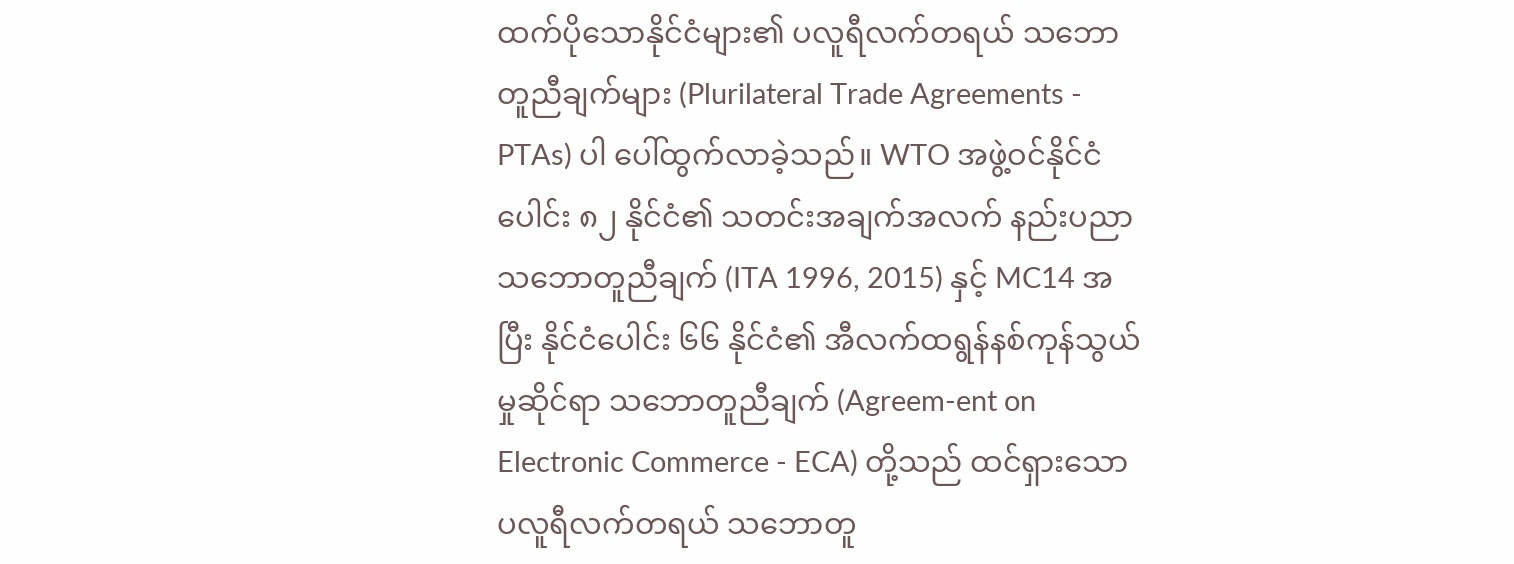ထက်ပိုသောနိုင်ငံများ၏ ပလူရီလက်တရယ် သဘောတူညီချက်များ (Plurilateral Trade Agreements - PTAs) ပါ ပေါ်ထွက်လာခဲ့သည်။ WTO အဖွဲ့ဝင်နိုင်ငံ ပေါင်း ၈၂ နိုင်ငံ၏ သတင်းအချက်အလက် နည်းပညာသဘောတူညီချက် (ITA 1996, 2015) နှင့် MC14 အပြီး နိုင်ငံပေါင်း ၆၆ နိုင်ငံ၏ အီလက်ထရွန်နစ်ကုန်သွယ်မှုဆိုင်ရာ သဘောတူညီချက် (Agreem-ent on Electronic Commerce - ECA) တို့သည် ထင်ရှားသော ပလူရီလက်တရယ် သဘောတူ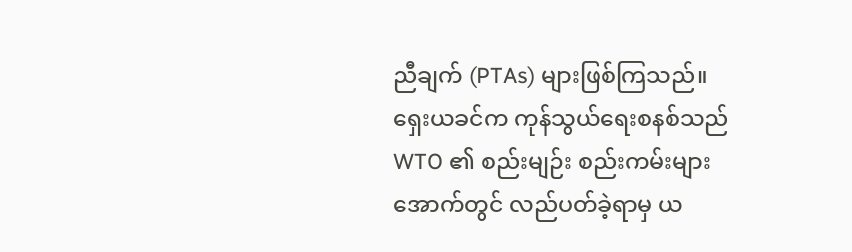ညီချက် (PTAs) များဖြစ်ကြသည်။
ရှေးယခင်က ကုန်သွယ်ရေးစနစ်သည် WTO ၏ စည်းမျဉ်း စည်းကမ်းများအောက်တွင် လည်ပတ်ခဲ့ရာမှ ယ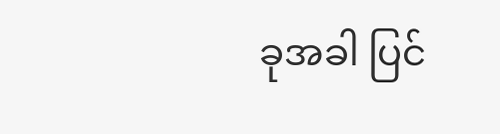ခုအခါ ပြင်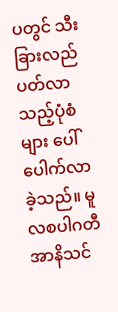ပတွင် သီးခြားလည်ပတ်လာသည့်ပုံစံများ ပေါ်ပေါက်လာခဲ့သည်။ မူလစပါဂတီအာနိသင်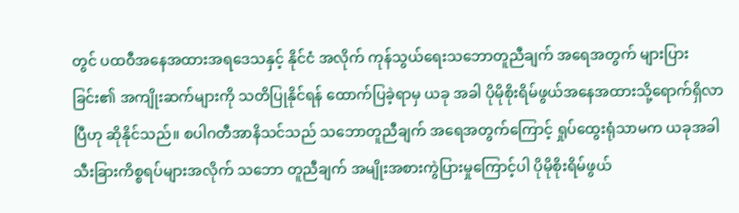တွင် ပထဝီအနေအထားအရဒေသနှင့် နိုင်ငံ အလိုက် ကုန်သွယ်ရေးသဘောတူညီချက် အရေအတွက် များပြားခြင်း၏ အကျိုးဆက်များကို သတိပြုနိုင်ရန် ထောက်ပြခဲ့ရာမှ ယခု အခါ ပိုမိုစိုးရိမ်ဖွယ်အနေအထားသို့ရောက်ရှိလာပြီဟု ဆိုနိုင်သည်။ စပါဂတီအာနိသင်သည် သဘောတူညီချက် အရေအတွက်ကြောင့် ရှုပ်ထွေးရုံသာမက ယခုအခါ သီးခြားကိစ္စရပ်များအလိုက် သဘော တူညီချက် အမျိုးအစားကွဲပြားမှုကြောင့်ပါ ပိုမိုစိုးရိမ်ဖွယ်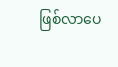ဖြစ်လာပေ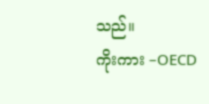သည်။
ကိုးကား –OECD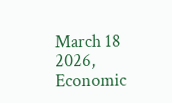March 18 2026, Economic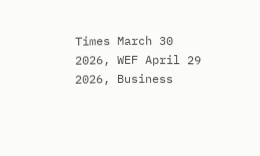Times March 30 2026, WEF April 29 2026, Business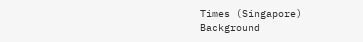Times (Singapore)
Background